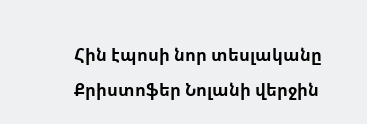Հին էպոսի նոր տեսլականը
Քրիստոֆեր Նոլանի վերջին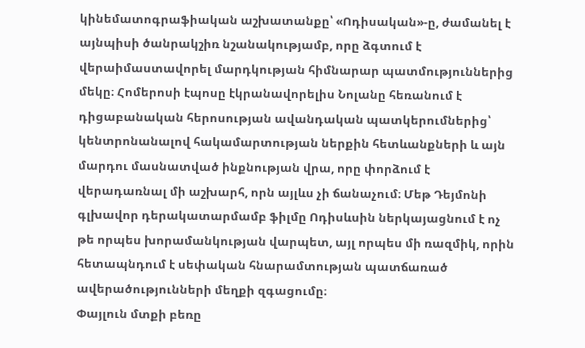կինեմատոգրաֆիական աշխատանքը՝ «Ոդիսական»-ը, ժամանել է այնպիսի ծանրակշիռ նշանակությամբ, որը ձգտում է վերաիմաստավորել մարդկության հիմնարար պատմություններից մեկը։ Հոմերոսի էպոսը էկրանավորելիս Նոլանը հեռանում է դիցաբանական հերոսության ավանդական պատկերումներից՝ կենտրոնանալով հակամարտության ներքին հետևանքների և այն մարդու մասնատված ինքնության վրա, որը փորձում է վերադառնալ մի աշխարհ, որն այլևս չի ճանաչում։ Մեթ Դեյմոնի գլխավոր դերակատարմամբ ֆիլմը Ոդիսևսին ներկայացնում է ոչ թե որպես խորամանկության վարպետ, այլ որպես մի ռազմիկ, որին հետապնդում է սեփական հնարամտության պատճառած ավերածությունների մեղքի զգացումը։
Փայլուն մտքի բեռը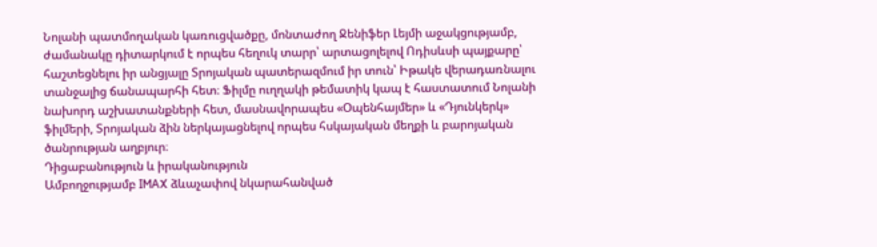Նոլանի պատմողական կառուցվածքը, մոնտաժող Ջենիֆեր Լեյմի աջակցությամբ, ժամանակը դիտարկում է որպես հեղուկ տարր՝ արտացոլելով Ոդիսևսի պայքարը՝ հաշտեցնելու իր անցյալը Տրոյական պատերազմում իր տուն՝ Իթակե վերադառնալու տանջալից ճանապարհի հետ։ Ֆիլմը ուղղակի թեմատիկ կապ է հաստատում Նոլանի նախորդ աշխատանքների հետ, մասնավորապես «Օպենհայմեր» և «Դյունկերկ» ֆիլմերի, Տրոյական ձին ներկայացնելով որպես հսկայական մեղքի և բարոյական ծանրության աղբյուր։
Դիցաբանություն և իրականություն
Ամբողջությամբ IMAX ձևաչափով նկարահանված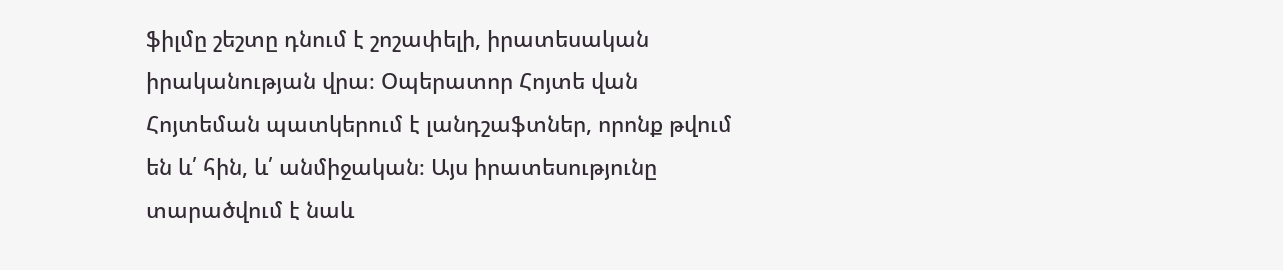ֆիլմը շեշտը դնում է շոշափելի, իրատեսական իրականության վրա։ Օպերատոր Հոյտե վան Հոյտեման պատկերում է լանդշաֆտներ, որոնք թվում են և՛ հին, և՛ անմիջական։ Այս իրատեսությունը տարածվում է նաև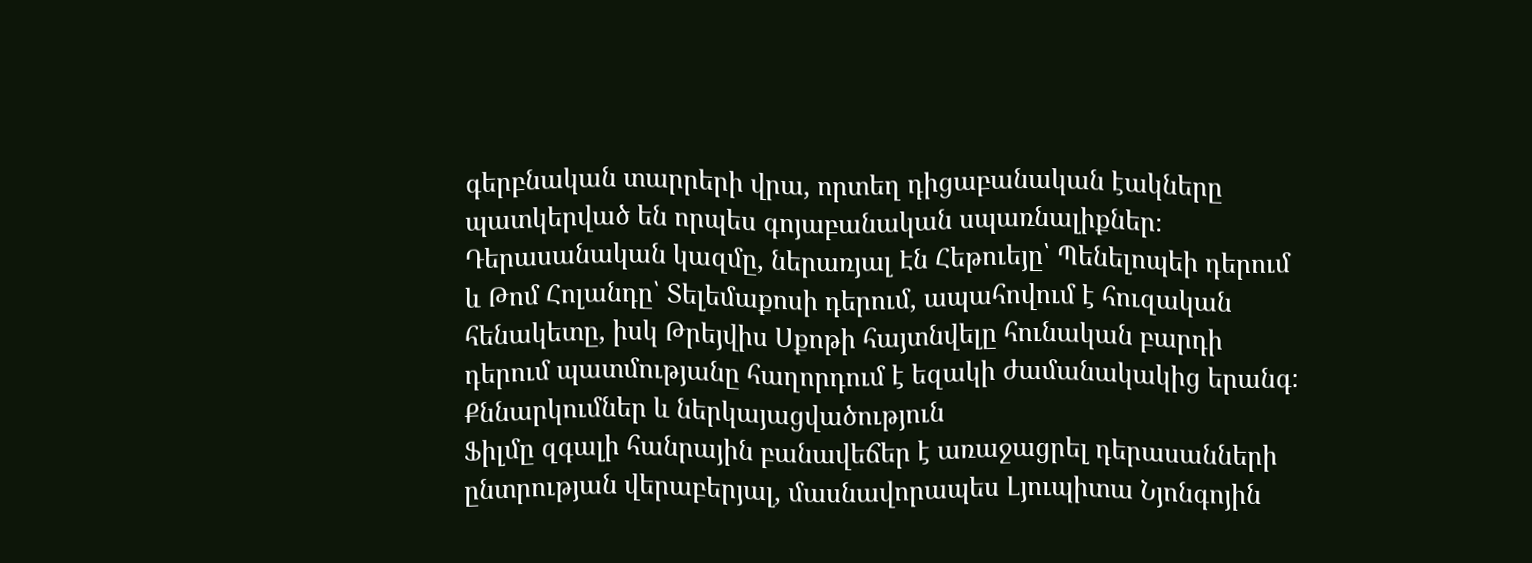գերբնական տարրերի վրա, որտեղ դիցաբանական էակները պատկերված են որպես գոյաբանական սպառնալիքներ։ Դերասանական կազմը, ներառյալ Էն Հեթուեյը՝ Պենելոպեի դերում և Թոմ Հոլանդը՝ Տելեմաքոսի դերում, ապահովում է հուզական հենակետը, իսկ Թրեյվիս Սքոթի հայտնվելը հունական բարդի դերում պատմությանը հաղորդում է եզակի ժամանակակից երանգ։
Քննարկումներ և ներկայացվածություն
Ֆիլմը զգալի հանրային բանավեճեր է առաջացրել դերասանների ընտրության վերաբերյալ, մասնավորապես Լյուպիտա Նյոնգոյին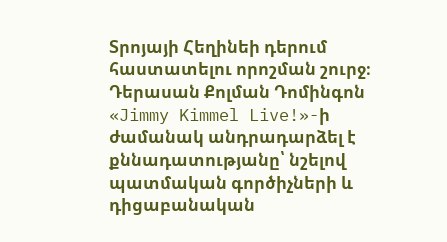Տրոյայի Հեղինեի դերում հաստատելու որոշման շուրջ։ Դերասան Քոլման Դոմինգոն «Jimmy Kimmel Live!»-ի ժամանակ անդրադարձել է քննադատությանը՝ նշելով պատմական գործիչների և դիցաբանական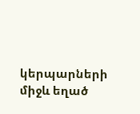կերպարների միջև եղած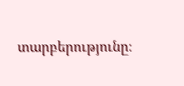տարբերությունը։